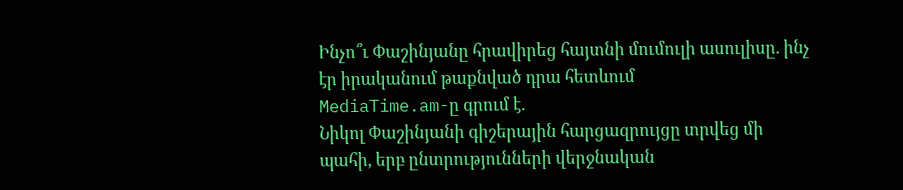Ինչո՞ւ Փաշինյանը հրավիրեց հայտնի մումուլի ասուլիսը. ինչ էր իրականում թաքնված դրա հետևում
MediaTime.am-ը գրում է.
Նիկոլ Փաշինյանի գիշերային հարցազրույցը տրվեց մի պահի, երբ ընտրությունների վերջնական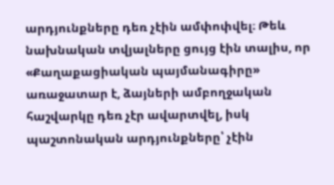արդյունքները դեռ չէին ամփոփվել։ Թեև նախնական տվյալները ցույց էին տալիս, որ «Քաղաքացիական պայմանագիրը» առաջատար է, ձայների ամբողջական հաշվարկը դեռ չէր ավարտվել, իսկ պաշտոնական արդյունքները՝ չէին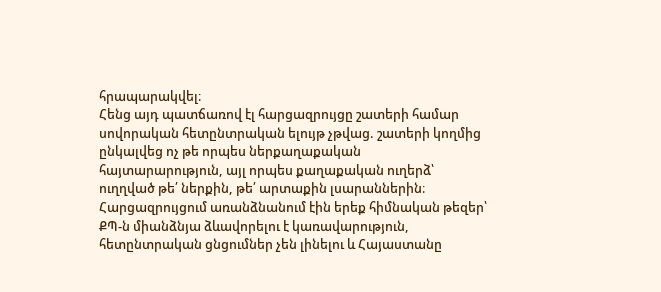հրապարակվել։
Հենց այդ պատճառով էլ հարցազրույցը շատերի համար սովորական հետընտրական ելույթ չթվաց. շատերի կողմից ընկալվեց ոչ թե որպես ներքաղաքական հայտարարություն, այլ որպես քաղաքական ուղերձ՝ ուղղված թե՛ ներքին, թե՛ արտաքին լսարաններին։
Հարցազրույցում առանձնանում էին երեք հիմնական թեզեր՝ ՔՊ-ն միանձնյա ձևավորելու է կառավարություն, հետընտրական ցնցումներ չեն լինելու և Հայաստանը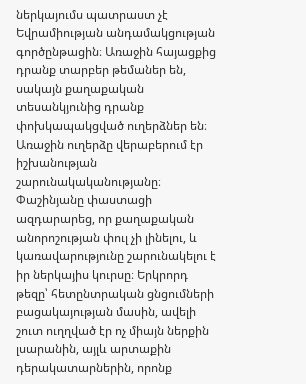ներկայումս պատրաստ չէ Եվրամիության անդամակցության գործընթացին։ Առաջին հայացքից դրանք տարբեր թեմաներ են, սակայն քաղաքական տեսանկյունից դրանք փոխկապակցված ուղերձներ են։
Առաջին ուղերձը վերաբերում էր իշխանության շարունակականությանը։ Փաշինյանը փաստացի ազդարարեց, որ քաղաքական անորոշության փուլ չի լինելու, և կառավարությունը շարունակելու է իր ներկայիս կուրսը։ Երկրորդ թեզը՝ հետընտրական ցնցումների բացակայության մասին, ավելի շուտ ուղղված էր ոչ միայն ներքին լսարանին, այլև արտաքին դերակատարներին, որոնք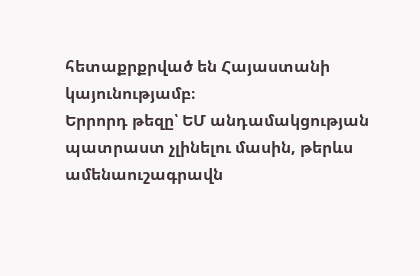հետաքրքրված են Հայաստանի կայունությամբ։
Երրորդ թեզը՝ ԵՄ անդամակցության պատրաստ չլինելու մասին, թերևս ամենաուշագրավն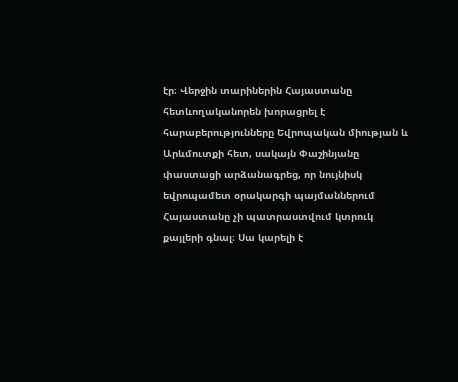էր։ Վերջին տարիներին Հայաստանը հետևողականորեն խորացրել է հարաբերությունները Եվրոպական միության և Արևմուտքի հետ, սակայն Փաշինյանը փաստացի արձանագրեց, որ նույնիսկ եվրոպամետ օրակարգի պայմաններում Հայաստանը չի պատրաստվում կտրուկ քայլերի գնալ։ Սա կարելի է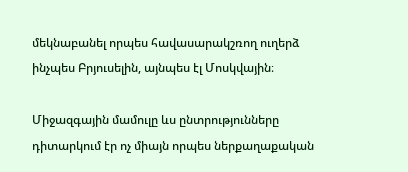մեկնաբանել որպես հավասարակշռող ուղերձ ինչպես Բրյուսելին, այնպես էլ Մոսկվային։

Միջազգային մամուլը ևս ընտրությունները դիտարկում էր ոչ միայն որպես ներքաղաքական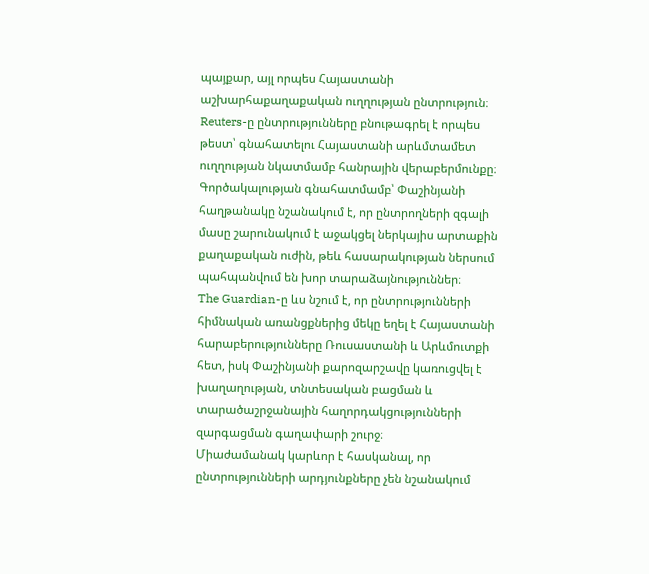պայքար, այլ որպես Հայաստանի աշխարհաքաղաքական ուղղության ընտրություն։ Reuters-ը ընտրությունները բնութագրել է որպես թեստ՝ գնահատելու Հայաստանի արևմտամետ ուղղության նկատմամբ հանրային վերաբերմունքը։ Գործակալության գնահատմամբ՝ Փաշինյանի հաղթանակը նշանակում է, որ ընտրողների զգալի մասը շարունակում է աջակցել ներկայիս արտաքին քաղաքական ուժին, թեև հասարակության ներսում պահպանվում են խոր տարաձայնություններ։
The Guardian-ը ևս նշում է, որ ընտրությունների հիմնական առանցքներից մեկը եղել է Հայաստանի հարաբերությունները Ռուսաստանի և Արևմուտքի հետ, իսկ Փաշինյանի քարոզարշավը կառուցվել է խաղաղության, տնտեսական բացման և տարածաշրջանային հաղորդակցությունների զարգացման գաղափարի շուրջ։
Միաժամանակ կարևոր է հասկանալ, որ ընտրությունների արդյունքները չեն նշանակում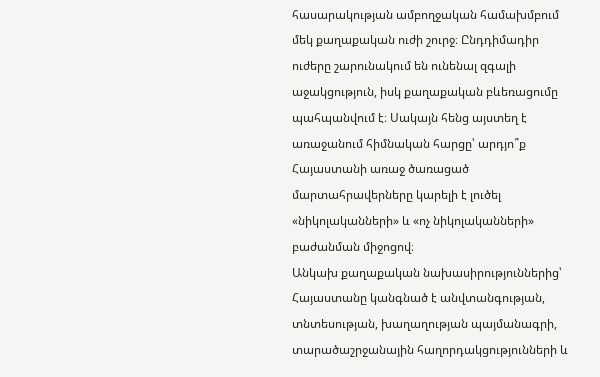հասարակության ամբողջական համախմբում մեկ քաղաքական ուժի շուրջ։ Ընդդիմադիր ուժերը շարունակում են ունենալ զգալի աջակցություն, իսկ քաղաքական բևեռացումը պահպանվում է։ Սակայն հենց այստեղ է առաջանում հիմնական հարցը՝ արդյո՞ք Հայաստանի առաջ ծառացած մարտահրավերները կարելի է լուծել «նիկոլականների» և «ոչ նիկոլականների» բաժանման միջոցով։
Անկախ քաղաքական նախասիրություններից՝ Հայաստանը կանգնած է անվտանգության, տնտեսության, խաղաղության պայմանագրի, տարածաշրջանային հաղորդակցությունների և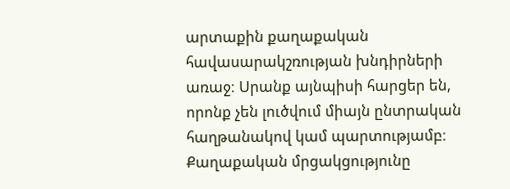արտաքին քաղաքական հավասարակշռության խնդիրների առաջ։ Սրանք այնպիսի հարցեր են, որոնք չեն լուծվում միայն ընտրական հաղթանակով կամ պարտությամբ։
Քաղաքական մրցակցությունը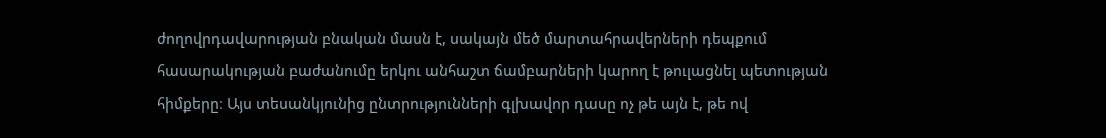ժողովրդավարության բնական մասն է, սակայն մեծ մարտահրավերների դեպքում հասարակության բաժանումը երկու անհաշտ ճամբարների կարող է թուլացնել պետության հիմքերը։ Այս տեսանկյունից ընտրությունների գլխավոր դասը ոչ թե այն է, թե ով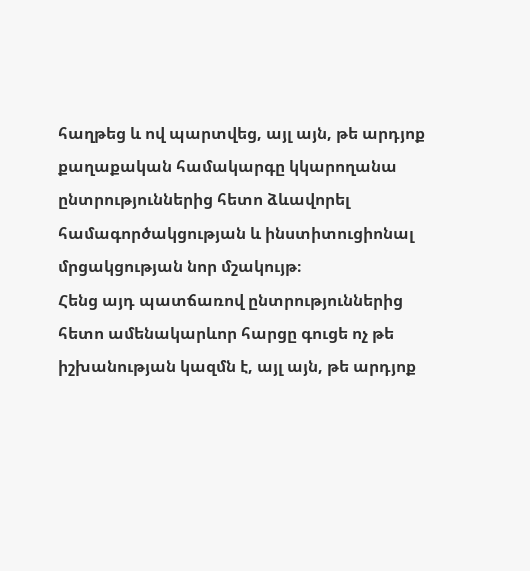հաղթեց և ով պարտվեց, այլ այն, թե արդյոք քաղաքական համակարգը կկարողանա ընտրություններից հետո ձևավորել համագործակցության և ինստիտուցիոնալ մրցակցության նոր մշակույթ։
Հենց այդ պատճառով ընտրություններից հետո ամենակարևոր հարցը գուցե ոչ թե իշխանության կազմն է, այլ այն, թե արդյոք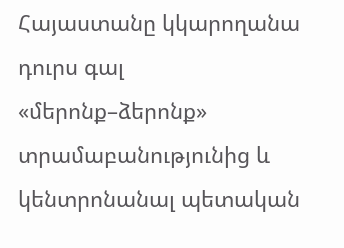Հայաստանը կկարողանա դուրս գալ «մերոնք–ձերոնք» տրամաբանությունից և կենտրոնանալ պետական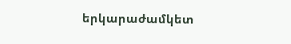երկարաժամկետ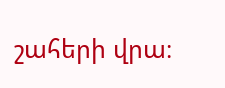շահերի վրա։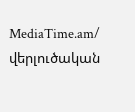MediaTime.am/ վերլուծական